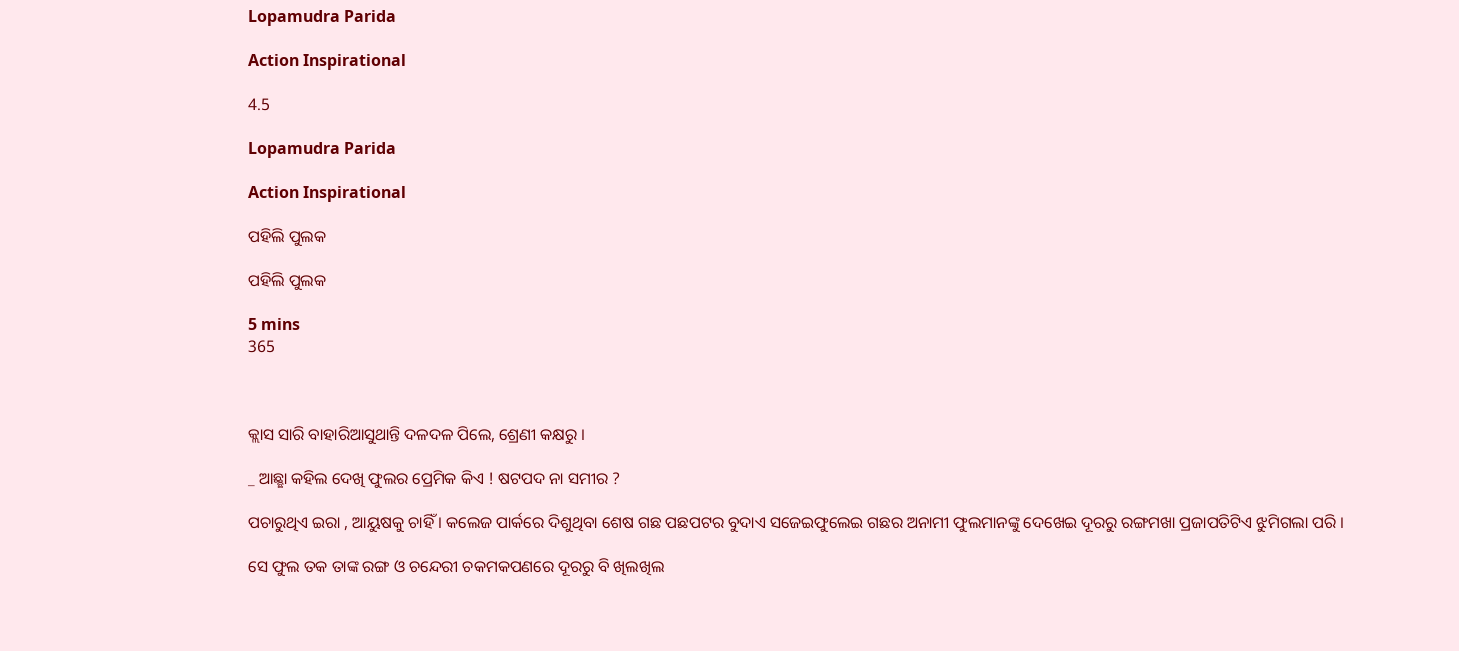Lopamudra Parida

Action Inspirational

4.5

Lopamudra Parida

Action Inspirational

ପହିଲି ପୁଲକ

ପହିଲି ପୁଲକ

5 mins
365



କ୍ଲାସ ସାରି ବାହାରିଆସୁଥାନ୍ତି ଦଳଦଳ ପିଲେ, ଶ୍ରେଣୀ କକ୍ଷରୁ ।

_ ଆଛ୍ଛା କହିଲ ଦେଖି ଫୁଲର ପ୍ରେମିକ କିଏ ! ଷଟପଦ ନା ସମୀର ?

ପଚାରୁଥିଏ ଇରା , ଆୟୁଷକୁ ଚାହିଁ । କଲେଜ ପାର୍କରେ ଦିଶୁଥିବା ଶେଷ ଗଛ ପଛପଟର ବୁଦାଏ ସଜେଇଫୁଲେଇ ଗଛର ଅନାମୀ ଫୁଲମାନଙ୍କୁ ଦେଖେଇ ଦୂରରୁ ରଙ୍ଗମଖା ପ୍ରଜାପତିଟିଏ ଝୁମିଗଲା ପରି ।

ସେ ଫୁଲ ତକ ତାଙ୍କ ରଙ୍ଗ ଓ ଚନ୍ଦେରୀ ଚକମକପଣରେ ଦୂରରୁ ବି ଖିଲଖିଲ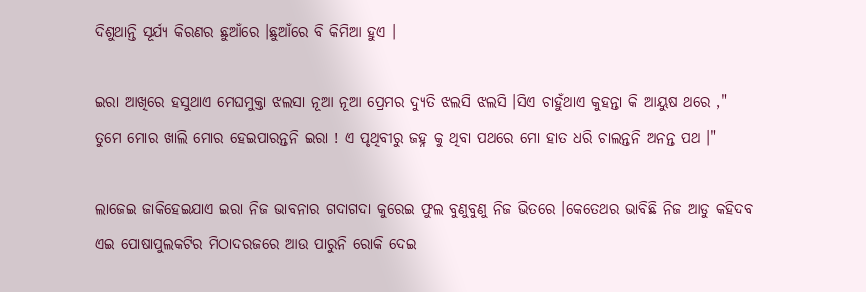ଦିଶୁଥାନ୍ତି ସୂର୍ଯ୍ୟ କିରଣର ଛୁଆଁରେ ।ଛୁଆଁରେ ବି କିମିଆ ହୁଏ ।

ଇରା ଆଖିରେ ହସୁଥାଏ ମେଘମୁକ୍ତା ଝଲସା ନୂଆ ନୂଆ ପ୍ରେମର ଦ୍ଯୁତି ଝଲସି ଝଲସି ।ସିଏ ଚାହୁଁଥାଏ କୁହନ୍ତା କି ଆୟୁଷ ଥରେ ," ତୁମେ ମୋର ଖାଲି ମୋର ହେଇପାରନ୍ତନି ଇରା ! ଏ ପୃଥିବୀରୁ ଜହ୍ନ କୁ ଥିବା ପଥରେ ମୋ ହାତ ଧରି ଚାଲନ୍ତନି ଅନନ୍ତ ପଥ ।"

ଲାଜେଇ ଜାକିହେଇଯାଏ ଇରା ନିଜ ଭାବନାର ଗଦାଗଦା କୁରେଇ ଫୁଲ ବୁଣୁବୁଣୁ ନିଜ ଭିତରେ ।କେତେଥର ଭାବିଛି ନିଜ ଆଡୁ କହିଦବ ଏଇ ପୋଷାପୁଲକଟିର ମିଠାଦରଜରେ ଆଉ ପାରୁନି ରୋକି ଦେଇ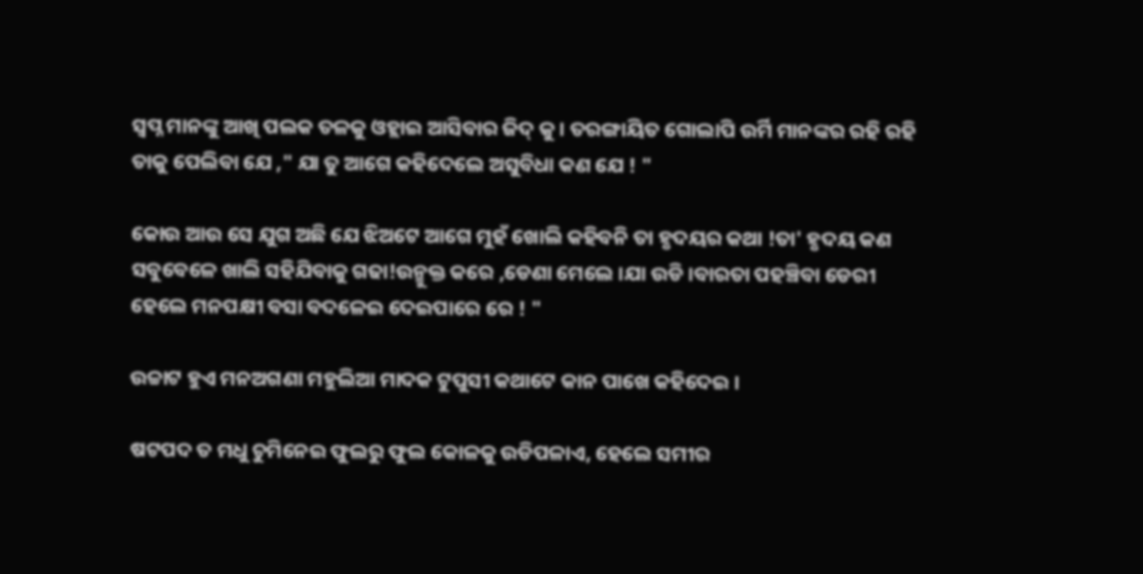ସ୍ବପ୍ନ ମାନଙ୍କୁ ଆଖି ପଲକ ତଳକୁ ଓହ୍ଲାଇ ଆସିବାର ଜିଦ୍ କୁ । ତରଙ୍ଗାୟିତ ଗୋଲାପି ଉର୍ମି ମାନଙ୍କର ରହି ରହି ତାକୁ ପେଲିବା ଯେ ," ଯା ତୁ ଆଗେ କହିଦେଲେ ଅସୁବିଧା କଣ ଯେ ! "

କୋଉ ଆଉ ସେ ଯୁଗ ଅଛି ଯେ ଝିଅଟେ ଆଗେ ମୁହଁ ଖୋଲି କହିବନି ତା ହୃଦୟର କଥା !ତା' ହୃଦୟ କଣ ସବୁବେଳେ ଖାଲି ସହିଯିବାକୁ ଗଢା!ଉନ୍ମୁକ୍ତ କରେ ,ଡେଣା ମେଲେ ।ଯା ଉଡି ।ବାରତା ପହଞ୍ଚିବା ଡେରୀ ହେଲେ ମନପକ୍ଷୀ ବସା ବଦଳେଇ ଦେଇପାରେ ରେ ! "

ଉଚ୍ଚାଟ ହୁଏ ମନଅଗଣା ମହୁଲିଆ ମାଦକ ଟୁପୁସୀ କଥାଟେ କାନ ପାଖେ କହିଦେଇ ।

ଷଟପଦ ତ ମଧୁ ଚୁମିନେଇ ଫୁଲରୁ ଫୁଲ କୋଳକୁ ଉଡିପଳାଏ, ହେଲେ ସମୀର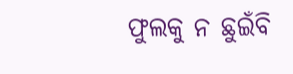ଫୁଲକୁ ନ ଛୁଇଁବି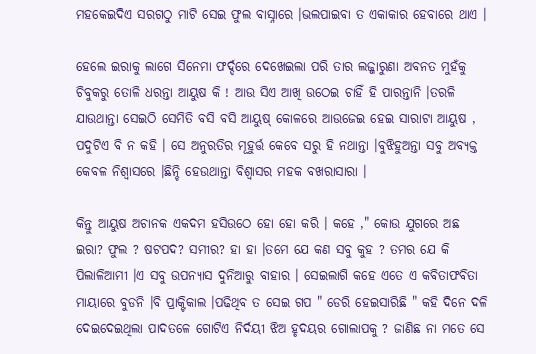ମହକେଇଦିଏ ସରଗଠୁ ମାଟି ସେଇ ଫୁଲ ବାସ୍ନାରେ ।ଭଲପାଇବା ତ ଏକାକାର ହେବାରେ ଥାଏ ।

ହେଲେ ଇରାକୁ ଲାଗେ ସିନେମା ଫର୍ଦ୍ଦରେ ଦେଖେଇଲା ପରି ତାର ଲଜ୍ଜାରୁଣା ଅବନତ ମୁହଁକୁ ଚିବୁକରୁ ତୋଳି ଧରନ୍ତା ଆୟୁଷ କି ! ଆଉ ସିଏ ଆଖି ଉଠେଇ ଚାହିଁ ହି ପାରନ୍ତାନି ।ତରଳି ଯାଉଥାନ୍ତା ସେଇଠି ସେମିତି ବସି ବସି ଆୟୁଷ୍ କୋଳରେ ଆଉଜେଇ ହେଇ ସାରାଟା ଆୟୁଷ , ପଦୁଟିଏ ବି ନ କହି । ସେ ଅନୁରତିର ମୂହୁର୍ତ୍ତ କେବେ ସରୁ ହି ନଥାନ୍ତା ।ବୁଝିହୁଅନ୍ତା ସବୁ ଅବ୍ଯକ୍ତ କେବଳ ନିଶ୍ବାସରେ ।ଛିନ୍ଚି ହେଉଥାନ୍ତା ବିଶ୍ବାସର ମହକ ବଖରାସାରା ।

କିନ୍ତୁ ଆୟୁଷ ଅଚାନକ ଏକଦମ ହସିଉଠେ ହୋ ହୋ କରି । କହେ ," କୋଉ ଯୁଗରେ ଅଛ ଇରା? ଫୁଲ ? ଷଟପଦ? ସମୀର? ହା ହା ।ତମେ ଯେ କଣ ସବୁ କୁହ ? ତମର ଯେ କି ପିଲାଳିଆମୀ ।ଏ ସବୁ ଉପନ୍ୟାସ ଦୁନିଆରୁ ବାହାର । ସେଇଲାଗି କହେ ଏତେ ଏ କବିତାଫବିତା ମାୟାରେ ବୁଡନି ।ବି ପ୍ରାକ୍ଟିକାଲ ।ପଢିଥିବ ତ ସେଇ ଗପ " ଡେରି ହେଇସାରିଛି " କହି ଦିନେ ଦଳି ଦେଇଦେଇଥିଲା ପାଦତଳେ ଗୋଟିଏ ନିର୍ଦୟୀ ଝିଅ ହୃଦୟର ଗୋଲାପକୁ ? ଜାଣିଛ ନା ମତେ ସେ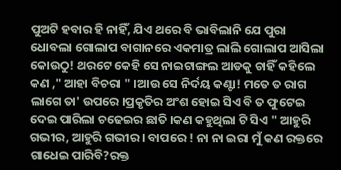ପୁଅଟି ହବାର ହି ନାହିଁ, ଯିଏ ଥରେ ବି ଭାବିଲାନି ଯେ ପୁରା ଧୋବଲା ଗୋଲାପ ବାଗାନରେ ଏକମାତ୍ର ଲାଲି ଗୋଲାପ ଆସିଲା କୋଉଠୁ! ଥରଟେ କେହି ସେ ନାଇଟାଙ୍ଗଲ ଆଡକୁ ଚାହିଁ କହିଲେ କଣ ," ଆହା ବିଚରା " ।ଆଉ ସେ ନିର୍ଦୟ କଣ୍ଟା! ମତେ ତ ରାଗ ଲାଗେ ତା' ଉପରେ ।ପ୍ରକୃତିର ଅଂଶ ହୋଇ ସିଏ ବି ତ ଫୁଟେଇ ଦେଇ ପାରିଲା ଚଢେଇର ଛାତି ।କଣ କହୁଥିଲା ଟି ସିଏ " ଆହୁରି ଗଭୀର, ଆହୁରି ଗଭୀର । ବାପରେ ! ନା ନା ଇରା ମୁଁ କଣ ରକ୍ତରେ ଗାଧେଇ ପାରିବି?ରକ୍ତ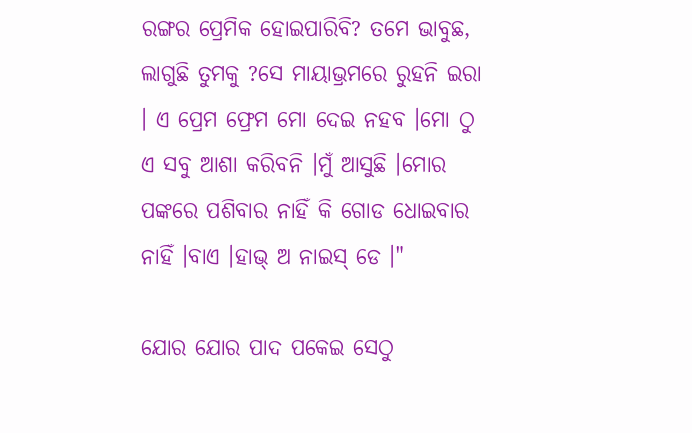ରଙ୍ଗର ପ୍ରେମିକ ହୋଇପାରିବି? ତମେ ଭାବୁଛ, ଲାଗୁଛି ତୁମକୁ ?ସେ ମାୟାଭ୍ରମରେ ରୁହନି ଇରା । ଏ ପ୍ରେମ ଫ୍ରେମ ମୋ ଦେଇ ନହବ ।ମୋ ଠୁ ଏ ସବୁ ଆଶା କରିବନି ।ମୁଁ ଆସୁଛି ।ମୋର ପଙ୍କରେ ପଶିବାର ନାହିଁ କି ଗୋଡ ଧୋଇବାର ନାହିଁ ।ବାଏ ।ହାଭ୍ ଅ ନାଇସ୍ ଡେ ।"

ଯୋର ଯୋର ପାଦ ପକେଇ ସେଠୁ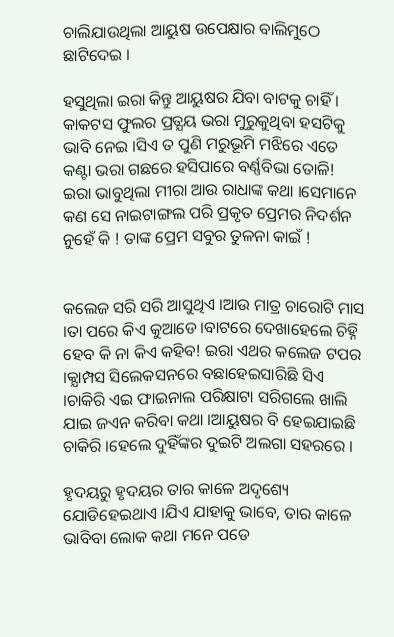ଚାଲିଯାଉଥିଲା ଆୟୁଷ ଉପେକ୍ଷାର ବାଲିମୁଠେ ଛାଟିଦେଇ ।

ହସୁଥିଲା ଇରା କିନ୍ତୁ ଆୟୁଷର ଯିବା ବାଟକୁ ଚାହିଁ । କାକଟସ ଫୁଲର ପ୍ରତ୍ଯୟ ଭରା ମୁରୁକୁଥିବା ହସଟିକୁ ଭାବି ନେଇ ।ସିଏ ତ ପୁଣି ମରୁଭୂମି ମଝିରେ ଏତେ କଣ୍ଟା ଭରା ଗଛରେ ହସିପାରେ ବର୍ଣ୍ଣବିଭା ତୋଳି! ଇରା ଭାବୁଥିଲା ମୀରା ଆଉ ରାଧାଙ୍କ କଥା ।ସେମାନେ କଣ ସେ ନାଇଟାଙ୍ଗଲ ପରି ପ୍ରକୃତ ପ୍ରେମର ନିଦର୍ଶନ ନୁହେଁ କି ! ତାଙ୍କ ପ୍ରେମ ସବୁର ତୁଳନା କାଇଁ !


କଲେଜ ସରି ସରି ଆସୁଥିଏ ।ଆଉ ମାତ୍ର ଚାରୋଟି ମାସ ।ତା ପରେ କିଏ କୁଆଡେ ।ବାଟରେ ଦେଖାହେଲେ ଚିହ୍ନି ହେବ କି ନା କିଏ କହିବ! ଇରା ଏଥର କଲେଜ ଟପର ।କ୍ଯାମ୍ପସ ସିଲେକସନରେ ବଛାହେଇସାରିଛି ସିଏ ।ଚାକିରି ଏଇ ଫାଇନାଲ ପରିକ୍ଷାଟା ସରିଗଲେ ଖାଲି ଯାଇ ଜଏନ କରିବା କଥା ।ଆୟୁଷର ବି ହେଇଯାଇଛି ଚାକିରି ।ହେଲେ ଦୁହିଁଙ୍କର ଦୁଇଟି ଅଲଗା ସହରରେ ।

ହୃଦୟରୁ ହୃଦୟର ତାର କାଳେ ଅଦୃଶ୍ୟେ ଯୋଡିହେଇଥାଏ ।ଯିଏ ଯାହାକୁ ଭାବେ, ତାର କାଳେ ଭାବିବା ଲୋକ କଥା ମନେ ପଡେ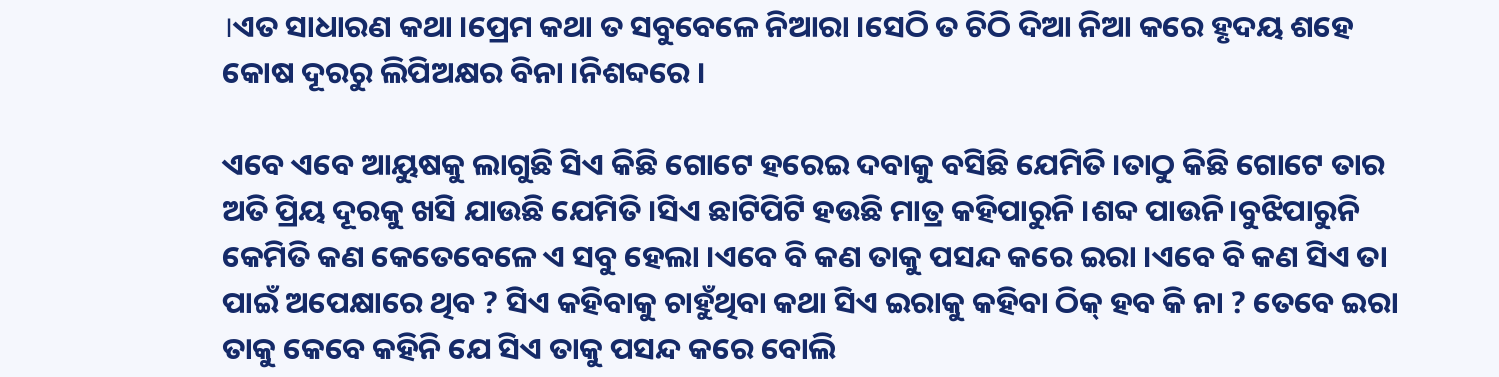।ଏତ ସାଧାରଣ କଥା ।ପ୍ରେମ କଥା ତ ସବୁବେଳେ ନିଆରା ।ସେଠି ତ ଚିଠି ଦିଆ ନିଆ କରେ ହୃଦୟ ଶହେ କୋଷ ଦୂରରୁ ଲିପିଅକ୍ଷର ବିନା ।ନିଶବ୍ଦରେ ।

ଏବେ ଏବେ ଆୟୁଷକୁ ଲାଗୁଛି ସିଏ କିଛି ଗୋଟେ ହରେଇ ଦବାକୁ ବସିଛି ଯେମିତି ।ତାଠୁ କିଛି ଗୋଟେ ତାର ଅତି ପ୍ରିୟ ଦୂରକୁ ଖସି ଯାଉଛି ଯେମିତି ।ସିଏ ଛାଟିପିଟି ହଉଛି ମାତ୍ର କହିପାରୁନି ।ଶବ୍ଦ ପାଉନି।ବୁଝିପାରୁନି କେମିତି କଣ କେତେବେଳେ ଏ ସବୁ ହେଲା ।ଏବେ ବି କଣ ତାକୁ ପସନ୍ଦ କରେ ଇରା ।ଏବେ ବି କଣ ସିଏ ତା ପାଇଁ ଅପେକ୍ଷାରେ ଥିବ ? ସିଏ କହିବାକୁ ଚାହୁଁଥିବା କଥା ସିଏ ଇରାକୁ କହିବା ଠିକ୍ ହବ କି ନା ? ତେବେ ଇରା ତାକୁ କେବେ କହିନି ଯେ ସିଏ ତାକୁ ପସନ୍ଦ କରେ ବୋଲି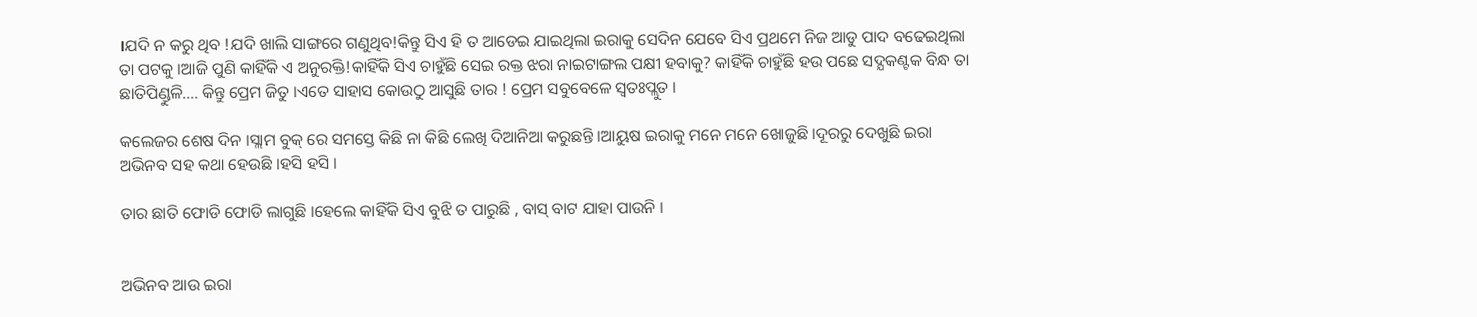।ଯଦି ନ କରୁ ଥିବ !ଯଦି ଖାଲି ସାଙ୍ଗରେ ଗଣୁଥିବ!କିନ୍ତୁ ସିଏ ହି ତ ଆଡେଇ ଯାଇଥିଲା ଇରାକୁ ସେଦିନ ଯେବେ ସିଏ ପ୍ରଥମେ ନିଜ ଆଡୁ ପାଦ ବଢେଇଥିଲା ତା ପଟକୁ ।ଆଜି ପୁଣି କାହିଁକି ଏ ଅନୁରକ୍ତି!କାହିଁକି ସିଏ ଚାହୁଁଛି ସେଇ ରକ୍ତ ଝରା ନାଇଟାଙ୍ଗଲ ପକ୍ଷୀ ହବାକୁ? କାହିଁକି ଚାହୁଁଛି ହଉ ପଛେ ସଦ୍ଯକଣ୍ଟକ ବିନ୍ଧ ତା ଛାତିପିଣ୍ଡୁଳି.... କିନ୍ତୁ ପ୍ରେମ ଜିତୁ ।ଏତେ ସାହାସ କୋଉଠୁ ଆସୁଛି ତାର ! ପ୍ରେମ ସବୁବେଳେ ସ୍ବତଃପ୍ଲୁତ ।

କଲେଜର ଶେଷ ଦିନ ।ସ୍ଲାମ ବୁକ୍ ରେ ସମସ୍ତେ କିଛି ନା କିଛି ଲେଖି ଦିଆନିଆ କରୁଛନ୍ତି ।ଆୟୁଷ ଇରାକୁ ମନେ ମନେ ଖୋଜୁଛି ।ଦୂରରୁ ଦେଖୁଛି ଇରା ଅଭିନବ ସହ କଥା ହେଉଛି ।ହସି ହସି ।

ତାର ଛାତି ଫୋଡି ଫୋଡି ଲାଗୁଛି ।ହେଲେ କାହିଁକି ସିଏ ବୁଝି ତ ପାରୁଛି , ବାସ୍ ବାଟ ଯାହା ପାଉନି ।


ଅଭିନବ ଆଉ ଇରା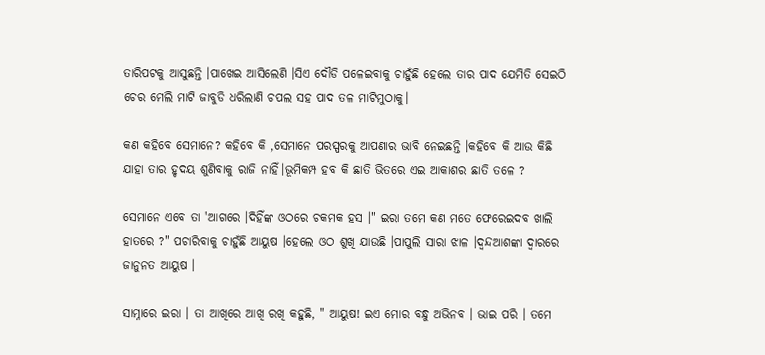ତାରିପଟକୁ ଆସୁଛନ୍ତି ।ପାଖେଇ ଆସିଲେଣି ।ସିଏ ଦୌଡି ପଳେଇବାକୁ ଚାହୁଁଛି ହେଲେ ତାର ପାଦ ଯେମିତି ସେଇଠି ଚେର ମେଲି ମାଟି ଜାବୁଡି ଧରିଲାଣି ଚପଲ ସହ ପାଦ ତଳ ମାଟିମୁଠାକୁ।

କଣ କହିବେ ସେମାନେ? କହିବେ କି ,ସେମାନେ ପରସ୍ପରକୁ ଆପଣାର ଭାବି ନେଇଛନ୍ତି ।କହିବେ କି ଆଉ କିଛି ଯାହା ତାର ହୃଦୟ ଶୁଣିବାକୁ ରାଜି ନାହିଁ।ଭୂମିକମ୍ପ ହବ କି ଛାତି ଭିତରେ ଏଇ ଆକାଶର ଛାତି ତଳେ ?

ସେମାନେ ଏବେ ତା 'ଆଗରେ ।ଦିହିଁଙ୍କ ଓଠରେ ଚକମକ ହସ ।" ଇରା ତମେ କଣ ମତେ ଫେରେଇଦବ ଖାଲି ହାତରେ ?" ପଚାରିବାକୁ ଚାହୁଁଛି ଆୟୁଷ ।ହେଲେ ଓଠ ଶୁଖି ଯାଉଛି ।ପାପୁଲି ସାରା ଝାଳ ।ଦ୍ବନ୍ଦଆଶଙ୍କା ଦ୍ବାରରେ ଜାନୁନତ ଆୟୁଷ ।

ସାମ୍ନାରେ ଇରା । ତା ଆଖିରେ ଆଖି ରଖି କହୁଛି, " ଆୟୁଷ! ଇଏ ମୋର ବନ୍ଧୁ ଅଭିନବ । ଭାଇ ପରି । ତମେ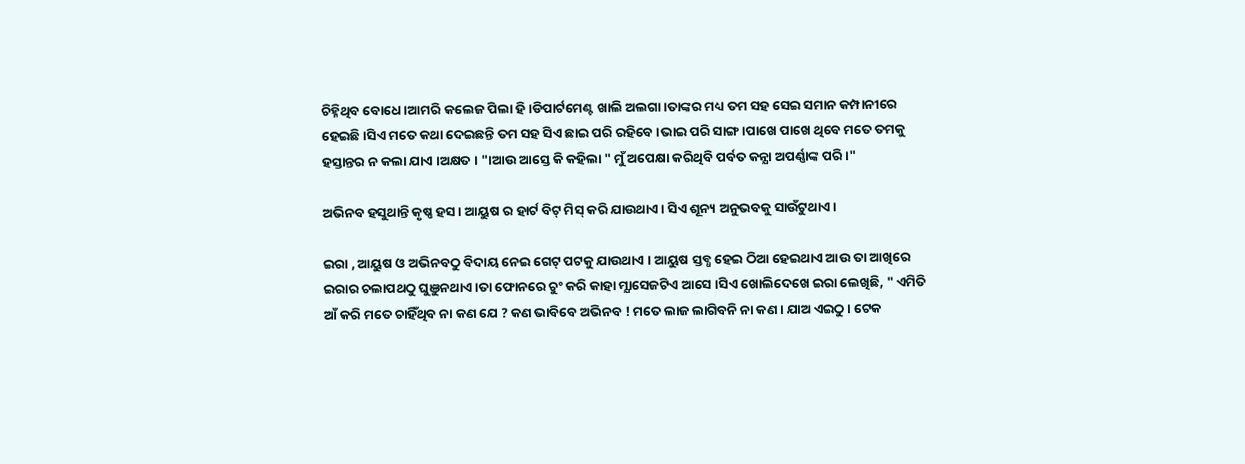ଚିହ୍ନିଥିବ ବୋଧେ ।ଆମରି କଲେଜ ପିଲା ହି ।ଡିପାର୍ଟମେଣ୍ଟ ଖାଲି ଅଲଗା ।ତାଙ୍କର ମଧ୍ୟ ତମ ସହ ସେଇ ସମାନ କମ୍ପାନୀରେ ହେଇଛି ।ସିଏ ମତେ କଥା ଦେଇଛନ୍ତି ତମ ସହ ସିଏ ଛାଇ ପରି ରହିବେ ।ଭାଇ ପରି ସାଙ୍ଗ।ପାଖେ ପାଖେ ଥିବେ ମତେ ତମକୁ ହସ୍ତାନ୍ତର ନ କଲା ଯାଏ ।ଅକ୍ଷତ । "।ଆଉ ଆସ୍ତେ କି କହିଲା " ମୁଁ ଅପେକ୍ଷା କରିଥିବି ପର୍ବତ କନ୍ଯା ଅପର୍ଣ୍ଣାଙ୍କ ପରି ।"

ଅଭିନବ ହସୁଥାନ୍ତି କୃଷ୍ଣ ହସ । ଆୟୁଷ ର ହାର୍ଟ ବିଟ୍ ମିସ୍ କରି ଯାଉଥାଏ । ସିଏ ଶୂନ୍ୟ ଅନୁଭବକୁ ସାଉଁଟୁଥାଏ ।

ଇରା , ଆୟୁଷ ଓ ଅଭିନବଠୁ ବିଦାୟ ନେଇ ଗେଟ୍ ପଟକୁ ଯାଉଥାଏ । ଆୟୁଷ ସ୍ତବ୍ଧ ହେଇ ଠିଆ ହେଇଥାଏ ଆଉ ତା ଆଖିରେ ଇରାର ଚଲାପଥଠୁ ଘୁଞୁନଥାଏ ।ତା ଫୋନରେ ଚୁଂ କରି କାହା ମ୍ଯାସେଜଟିଏ ଆସେ ।ସିଏ ଖୋଲିଦେଖେ ଇରା ଲେଖିଛି, " ଏମିତି ଆଁ କରି ମତେ ଚାହିଁଥିବ ନା କଣ ଯେ ? କଣ ଭାବିବେ ଅଭିନବ ! ମତେ ଲାଜ ଲାଗିବନି ନା କଣ । ଯାଅ ଏଇଠୁ । ଟେକ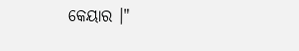କେୟାର ।"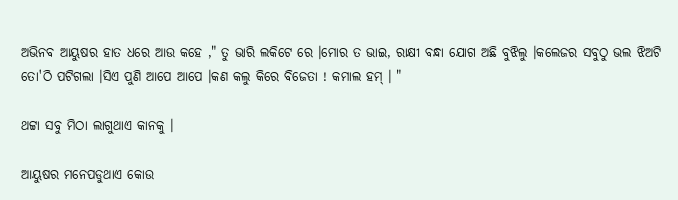ଅଭିନବ ଆୟୁଷର ହାତ ଧରେ ଆଉ କହେ ," ତୁ ଭାରି ଲକିଟେ ରେ ।ମୋର ତ ଭାଇ, ରାକ୍ଷୀ ବନ୍ଧା ଯୋଗ ଅଛି ବୁଝିଲୁ ।କଲେଜର ସବୁଠୁ ଭଲ ଝିଅଟି ତୋ'ଠି ପଟିଗଲା ।ସିଏ ପୁଣି ଆପେ ଆପେ ।କଣ କଲୁ କିରେ ବିଜେତା ! କମାଲ ହମ୍ । "

ଥଟ୍ଟା ସବୁ ମିଠା ଲାଗୁଥାଏ କାନକୁ ।

ଆୟୁଷର ମନେପଡୁଥାଏ କୋଉ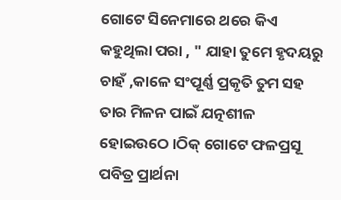ଗୋଟେ ସିନେମାରେ ଥରେ କିଏ କହୁଥିଲା ପରା , " ଯାହା ତୁମେ ହୃଦୟରୁ ଚାହଁ ,କାଳେ ସଂପୂର୍ଣ୍ଣ ପ୍ରକୃତି ତୁମ ସହ ତାର ମିଳନ ପାଇଁ ଯତ୍ନଶୀଳ ହୋଇଉଠେ ।ଠିକ୍ ଗୋଟେ ଫଳପ୍ରସୂ ପବିତ୍ର ପ୍ରାର୍ଥନା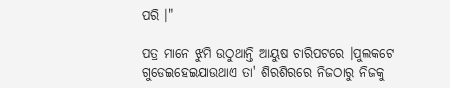ପରି ।"

ପତ୍ର ମାନେ ଝୁମି ଉଠୁଥାନ୍ତି ଆୟୁଷ ଚାରିପଟରେ ।ପୁଲକଟେ ଗୁଡେଇହେଇଯାଉଥାଏ ତା' ଶିରଶିରରେ ନିଜଠାରୁ ନିଜକୁ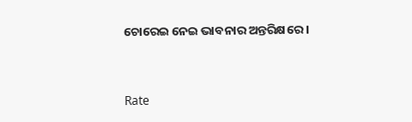ଚୋରେଇ ନେଇ ଭାବନାର ଅନ୍ତରିକ୍ଷରେ ।



Rate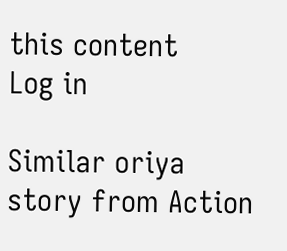this content
Log in

Similar oriya story from Action